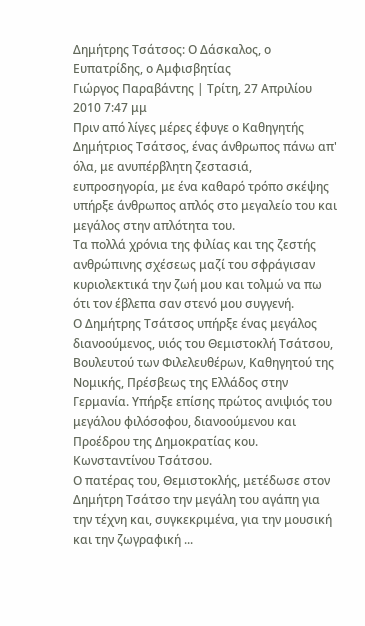Δημήτρης Τσάτσος: Ο Δάσκαλος, ο Ευπατρίδης, ο Αμφισβητίας
Γιώργος Παραβάντης | Τρίτη, 27 Απριλίου 2010 7:47 μμ
Πριν από λίγες μέρες έφυγε ο Καθηγητής Δημήτριος Τσάτσος, ένας άνθρωπος πάνω απ' όλα, με ανυπέρβλητη ζεστασιά, ευπροσηγορία, με ένα καθαρό τρόπο σκέψης υπήρξε άνθρωπος απλός στο μεγαλείο του και μεγάλος στην απλότητα του.
Τα πολλά χρόνια της φιλίας και της ζεστής ανθρώπινης σχέσεως μαζί του σφράγισαν κυριολεκτικά την ζωή μου και τολμώ να πω ότι τον έβλεπα σαν στενό μου συγγενή.
Ο Δημήτρης Τσάτσος υπήρξε ένας μεγάλος διανοούμενος, υιός του Θεμιστοκλή Τσάτσου, Βουλευτού των Φιλελευθέρων, Καθηγητού της Νομικής, Πρέσβεως της Ελλάδος στην Γερμανία. Υπήρξε επίσης πρώτος ανιψιός του μεγάλου φιλόσοφου, διανοούμενου και Προέδρου της Δημοκρατίας κου. Κωνσταντίνου Τσάτσου.
Ο πατέρας του, Θεμιστοκλής, μετέδωσε στον Δημήτρη Τσάτσο την μεγάλη του αγάπη για την τέχνη και, συγκεκριμένα, για την μουσική και την ζωγραφική ...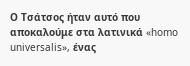Ο Τσάτσος ήταν αυτό που αποκαλούμε στα λατινικά «homo universalis», ένας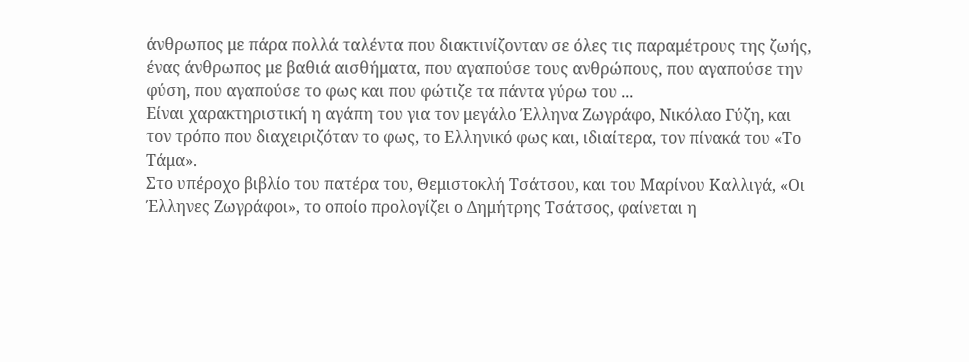άνθρωπος με πάρα πολλά ταλέντα που διακτινίζονταν σε όλες τις παραμέτρους της ζωής, ένας άνθρωπος με βαθιά αισθήματα, που αγαπούσε τους ανθρώπους, που αγαπούσε την φύση, που αγαπούσε το φως και που φώτιζε τα πάντα γύρω του ...
Είναι χαρακτηριστική η αγάπη του για τον μεγάλο Έλληνα Ζωγράφο, Νικόλαο Γύζη, και τον τρόπο που διαχειριζόταν το φως, το Ελληνικό φως και, ιδιαίτερα, τον πίνακά του «Το Τάμα».
Στο υπέροχο βιβλίο του πατέρα του, Θεμιστοκλή Τσάτσου, και του Μαρίνου Καλλιγά, «Οι Έλληνες Ζωγράφοι», το οποίο προλογίζει ο Δημήτρης Τσάτσος, φαίνεται η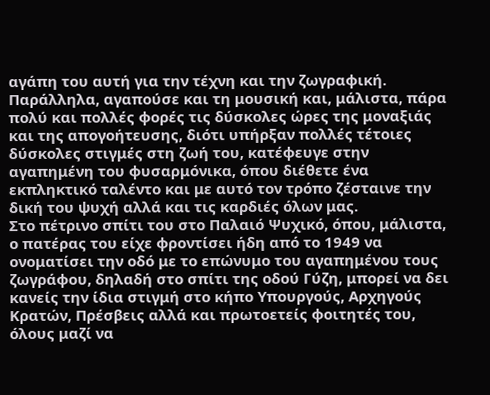αγάπη του αυτή για την τέχνη και την ζωγραφική.
Παράλληλα, αγαπούσε και τη μουσική και, μάλιστα, πάρα πολύ και πολλές φορές τις δύσκολες ώρες της μοναξιάς και της απογοήτευσης, διότι υπήρξαν πολλές τέτοιες δύσκολες στιγμές στη ζωή του, κατέφευγε στην αγαπημένη του φυσαρμόνικα, όπου διέθετε ένα εκπληκτικό ταλέντο και με αυτό τον τρόπο ζέσταινε την δική του ψυχή αλλά και τις καρδιές όλων μας.
Στο πέτρινο σπίτι του στο Παλαιό Ψυχικό, όπου, μάλιστα, ο πατέρας του είχε φροντίσει ήδη από το 1949 να ονοματίσει την οδό με το επώνυμο του αγαπημένου τους ζωγράφου, δηλαδή στο σπίτι της οδού Γύζη, μπορεί να δει κανείς την ίδια στιγμή στο κήπο Υπουργούς, Αρχηγούς Κρατών, Πρέσβεις αλλά και πρωτοετείς φοιτητές του, όλους μαζί να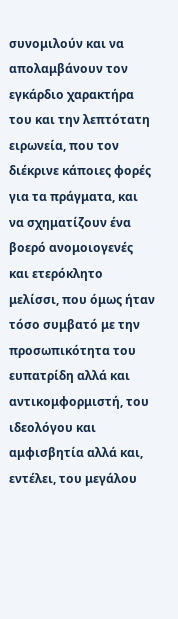συνομιλούν και να απολαμβάνουν τον εγκάρδιο χαρακτήρα του και την λεπτότατη ειρωνεία, που τον διέκρινε κάποιες φορές για τα πράγματα, και να σχηματίζουν ένα βοερό ανομοιογενές και ετερόκλητο μελίσσι, που όμως ήταν τόσο συμβατό με την προσωπικότητα του ευπατρίδη αλλά και αντικομφορμιστή, του ιδεολόγου και αμφισβητία αλλά και, εντέλει, του μεγάλου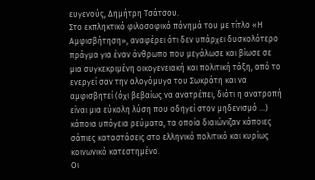ευγενούς, Δημήτρη Τσάτσου.
Στο εκπληκτικό φιλοσοφικό πόνημά του με τίτλο «Η Αμφισβήτηση», αναφέρει ότι δεν υπάρχει δυσκολότερο πράγμα για έναν άνθρωπο που μεγάλωσε και βίωσε σε μια συγκεκριμένη οικογενειακή και πολιτική τάξη, από το ενεργεί σαν την αλογόμυγα του Σωκράτη και να αμφισβητεί (όχι βεβαίως να ανατρέπει, διότι η ανατροπή είναι μια εύκολη λύση που οδηγεί στον μηδενισμό ...) κάποια υπόγεια ρεύματα, τα οποία διαιώνιζαν κάποιες σάπιες καταστάσεις στο ελληνικό πολιτικό και κυρίως κοινωνικό κατεστημένο.
Οι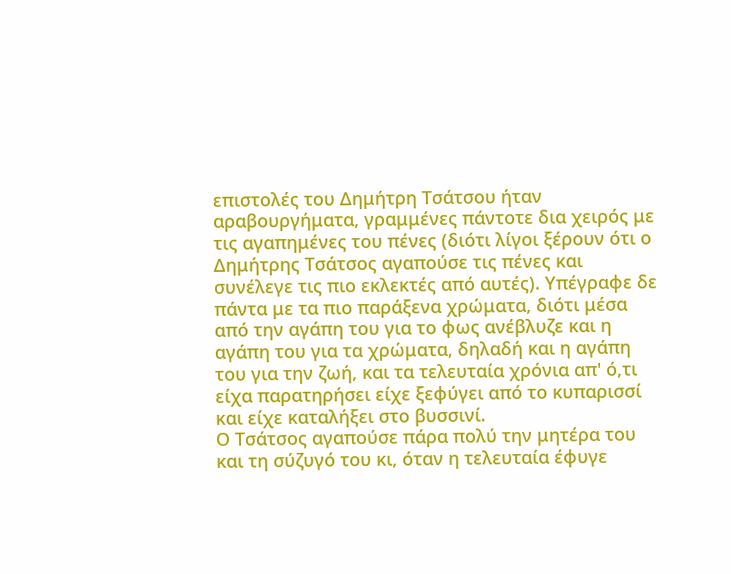επιστολές του Δημήτρη Τσάτσου ήταν αραβουργήματα, γραμμένες πάντοτε δια χειρός με τις αγαπημένες του πένες (διότι λίγοι ξέρουν ότι ο Δημήτρης Τσάτσος αγαπούσε τις πένες και συνέλεγε τις πιο εκλεκτές από αυτές). Υπέγραφε δε πάντα με τα πιο παράξενα χρώματα, διότι μέσα από την αγάπη του για το φως ανέβλυζε και η αγάπη του για τα χρώματα, δηλαδή και η αγάπη του για την ζωή, και τα τελευταία χρόνια απ' ό,τι είχα παρατηρήσει είχε ξεφύγει από το κυπαρισσί και είχε καταλήξει στο βυσσινί.
Ο Τσάτσος αγαπούσε πάρα πολύ την μητέρα του και τη σύζυγό του κι, όταν η τελευταία έφυγε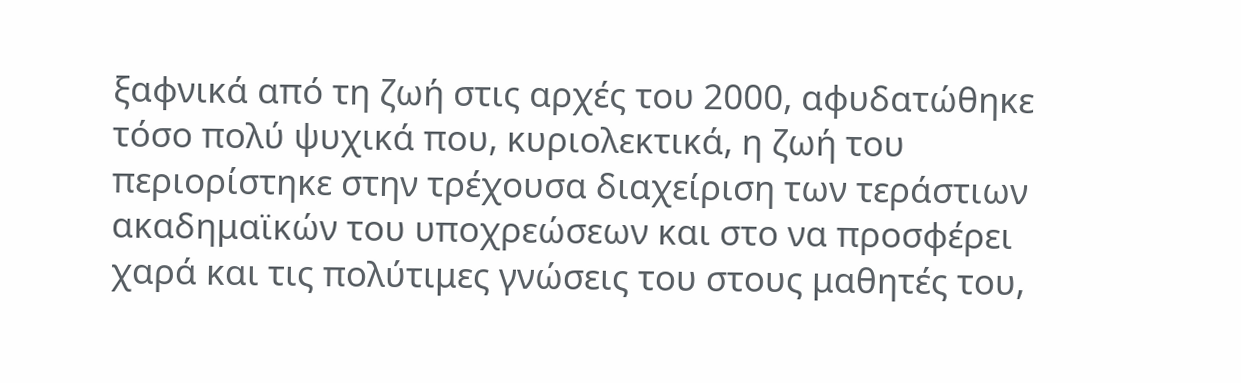ξαφνικά από τη ζωή στις αρχές του 2000, αφυδατώθηκε τόσο πολύ ψυχικά που, κυριολεκτικά, η ζωή του περιορίστηκε στην τρέχουσα διαχείριση των τεράστιων ακαδημαϊκών του υποχρεώσεων και στο να προσφέρει χαρά και τις πολύτιμες γνώσεις του στους μαθητές του,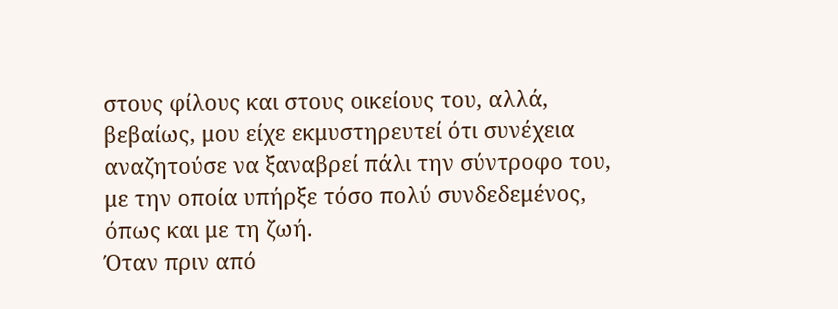στους φίλους και στους οικείους του, αλλά, βεβαίως, μου είχε εκμυστηρευτεί ότι συνέχεια αναζητούσε να ξαναβρεί πάλι την σύντροφο του, με την οποία υπήρξε τόσο πολύ συνδεδεμένος, όπως και με τη ζωή.
Όταν πριν από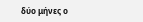δύο μήνες ο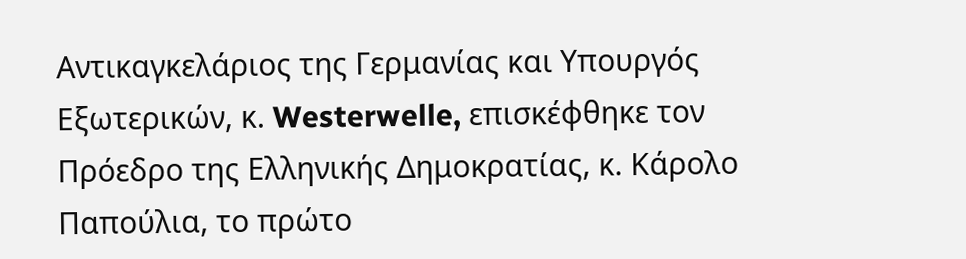Αντικαγκελάριος της Γερμανίας και Υπουργός Εξωτερικών, κ. Westerwelle, επισκέφθηκε τον Πρόεδρο της Ελληνικής Δημοκρατίας, κ. Κάρολο Παπούλια, το πρώτο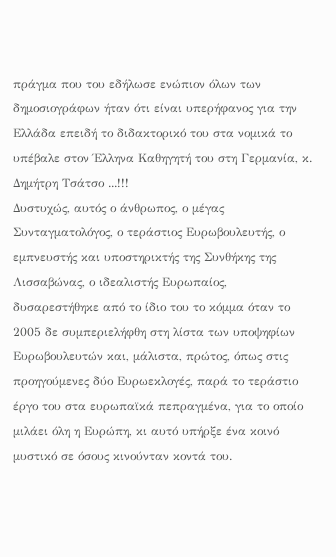πράγμα που του εδήλωσε ενώπιον όλων των δημοσιογράφων ήταν ότι είναι υπερήφανος για την Ελλάδα επειδή το διδακτορικό του στα νομικά το υπέβαλε στον Έλληνα Καθηγητή του στη Γερμανία, κ. Δημήτρη Τσάτσο ...!!!
Δυστυχώς, αυτός ο άνθρωπος, ο μέγας Συνταγματολόγος, ο τεράστιος Ευρωβουλευτής, ο εμπνευστής και υποστηρικτής της Συνθήκης της Λισσαβώνας, ο ιδεαλιστής Ευρωπαίος, δυσαρεστήθηκε από το ίδιο του το κόμμα όταν το 2005 δε συμπεριελήφθη στη λίστα των υποψηφίων Ευρωβουλευτών και, μάλιστα, πρώτος, όπως στις προηγούμενες δύο Ευρωεκλογές, παρά το τεράστιο έργο του στα ευρωπαϊκά πεπραγμένα, για το οποίο μιλάει όλη η Ευρώπη, κι αυτό υπήρξε ένα κοινό μυστικό σε όσους κινούνταν κοντά του.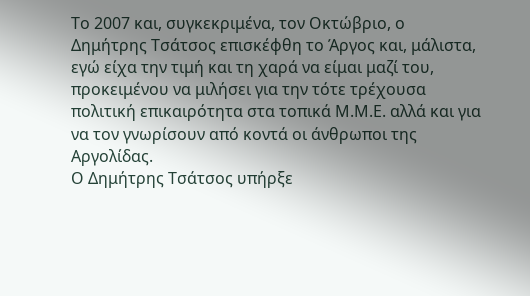Το 2007 και, συγκεκριμένα, τον Οκτώβριο, ο Δημήτρης Τσάτσος επισκέφθη το Άργος και, μάλιστα, εγώ είχα την τιμή και τη χαρά να είμαι μαζί του, προκειμένου να μιλήσει για την τότε τρέχουσα πολιτική επικαιρότητα στα τοπικά Μ.Μ.Ε. αλλά και για να τον γνωρίσουν από κοντά οι άνθρωποι της Αργολίδας.
Ο Δημήτρης Τσάτσος υπήρξε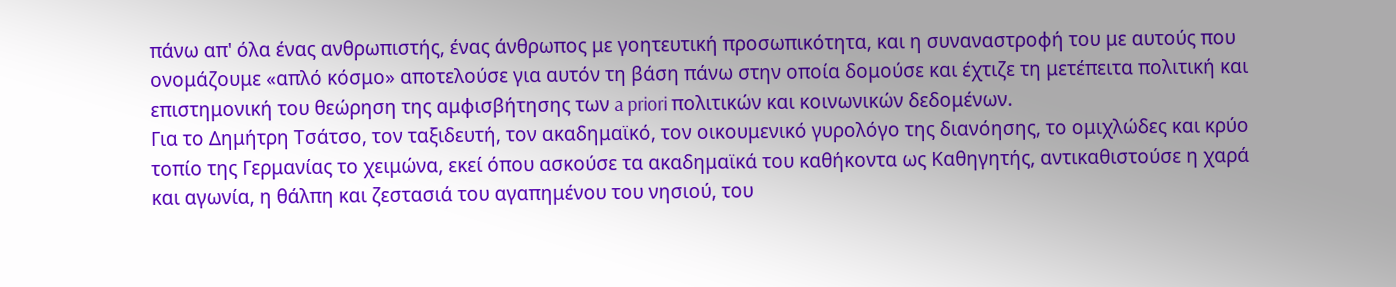πάνω απ' όλα ένας ανθρωπιστής, ένας άνθρωπος με γοητευτική προσωπικότητα, και η συναναστροφή του με αυτούς που ονομάζουμε «απλό κόσμο» αποτελούσε για αυτόν τη βάση πάνω στην οποία δομούσε και έχτιζε τη μετέπειτα πολιτική και επιστημονική του θεώρηση της αμφισβήτησης των a priori πολιτικών και κοινωνικών δεδομένων.
Για το Δημήτρη Τσάτσο, τον ταξιδευτή, τον ακαδημαϊκό, τον οικουμενικό γυρολόγο της διανόησης, το ομιχλώδες και κρύο τοπίο της Γερμανίας το χειμώνα, εκεί όπου ασκούσε τα ακαδημαϊκά του καθήκοντα ως Καθηγητής, αντικαθιστούσε η χαρά και αγωνία, η θάλπη και ζεστασιά του αγαπημένου του νησιού, του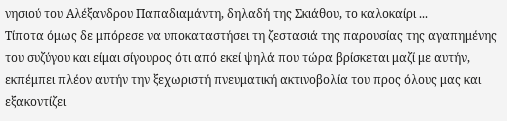νησιού του Αλέξανδρου Παπαδιαμάντη, δηλαδή της Σκιάθου, το καλοκαίρι ...
Τίποτα όμως δε μπόρεσε να υποκαταστήσει τη ζεστασιά της παρουσίας της αγαπημένης του συζύγου και είμαι σίγουρος ότι από εκεί ψηλά που τώρα βρίσκεται μαζί με αυτήν, εκπέμπει πλέον αυτήν την ξεχωριστή πνευματική ακτινοβολία του προς όλους μας και εξακοντίζει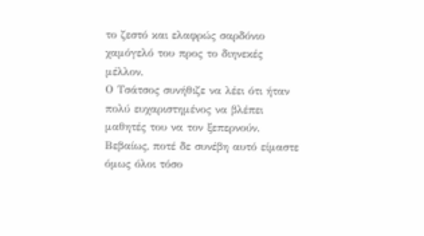το ζεστό και ελαφρώς σαρδόνιο χαμόγελό του προς το διηνεκές μέλλον.
Ο Τσάτσος συνήθιζε να λέει ότι ήταν πολύ ευχαριστημένος να βλέπει μαθητές του να τον ξεπερνούν. Βεβαίως, ποτέ δε συνέβη αυτό είμαστε όμως όλοι τόσο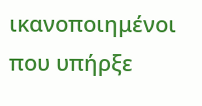ικανοποιημένοι που υπήρξε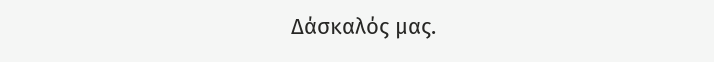Δάσκαλός μας.